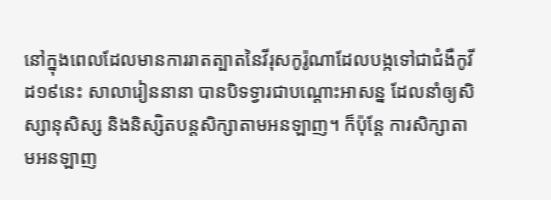នៅក្នុងពេលដែលមានការរាតត្បាតនៃវីរុសកូរ៉ូណាដែលបង្កទៅជាជំងឺកូវីដ១៩នេះ សាលារៀននានា បានបិទទ្វារជាបណ្តោះអាសន្ន ដែលនាំឲ្យសិស្សានុសិស្ស និងនិស្សិតបន្តសិក្សាតាមអនឡាញ។ ក៏ប៉ុន្តែ ការសិក្សាតាមអនឡាញ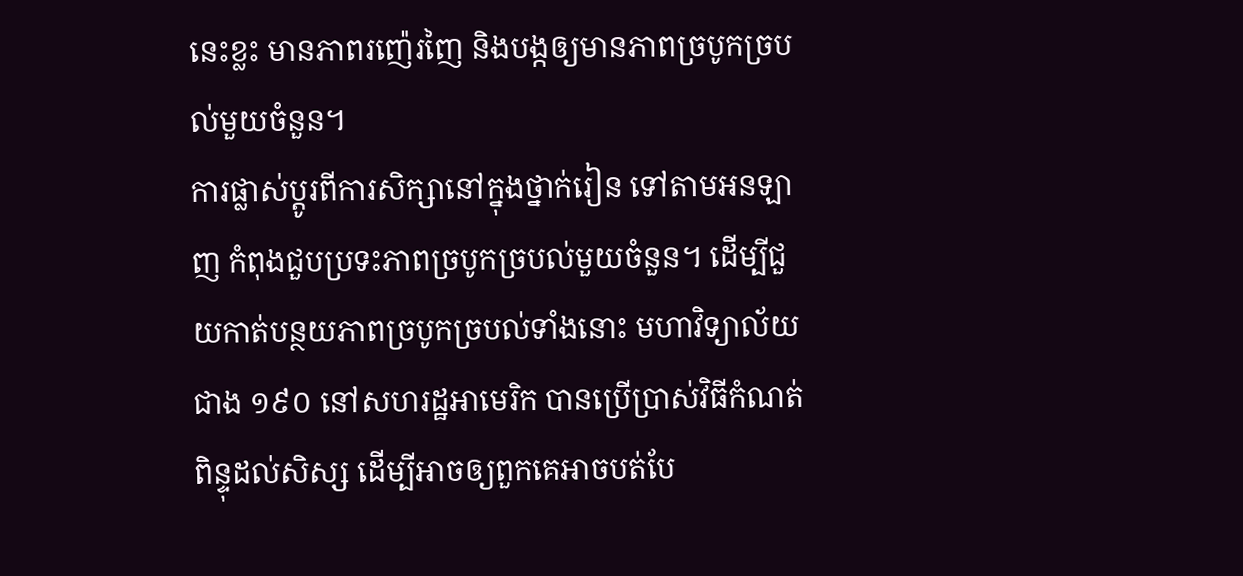នេះខ្លះ មានភាពរញ៉េរញៃ និងបង្កឲ្យមានភាពច្របូកច្របល់មួយចំនួន។
ការផ្លាស់ប្តូរពីការសិក្សានៅក្នុងថ្នាក់រៀន ទៅតាមអនឡាញ កំពុងជួបប្រទះភាពច្របូកច្របល់មួយចំនួន។ ដើម្បីជួយកាត់បន្ថយភាពច្របូកច្របល់ទាំងនោះ មហាវិទ្យាល័យជាង ១៩០ នៅសហរដ្ឋអាមេរិក បានប្រើប្រាស់វិធីកំណត់ពិន្ទុដល់សិស្ស ដើម្បីអាចឲ្យពួកគេអាចបត់បែ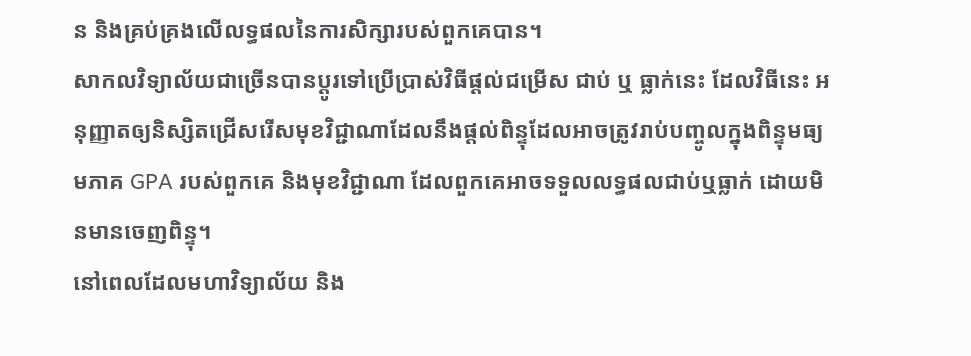ន និងគ្រប់គ្រងលើលទ្ធផលនៃការសិក្សារបស់ពួកគេបាន។
សាកលវិទ្យាល័យជាច្រើនបានប្តូរទៅប្រើប្រាស់វិធីផ្តល់ជម្រើស ជាប់ ឬ ធ្លាក់នេះ ដែលវិធីនេះ អនុញ្ញាតឲ្យនិស្សិតជ្រើសរើសមុខវិជ្ជាណាដែលនឹងផ្តល់ពិន្ទុដែលអាចត្រូវរាប់បញ្ចូលក្នុងពិន្ទុមធ្យមភាគ GPA របស់ពួកគេ និងមុខវិជ្ជាណា ដែលពួកគេអាចទទួលលទ្ធផលជាប់ឬធ្លាក់ ដោយមិនមានចេញពិន្ទុ។
នៅពេលដែលមហាវិទ្យាល័យ និង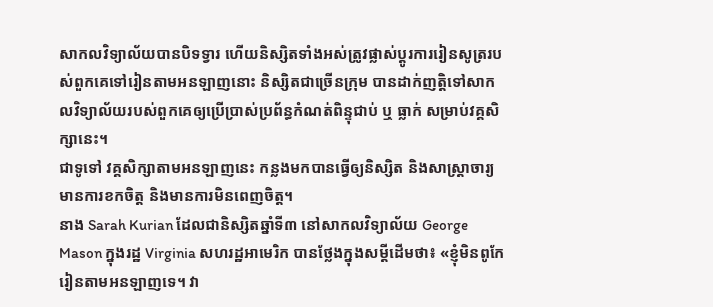សាកលវិទ្យាល័យបានបិទទ្វារ ហើយនិស្សិតទាំងអស់ត្រូវផ្លាស់ប្តូរការរៀនសូត្ររបស់ពួកគេទៅរៀនតាមអនឡាញនោះ និស្សិតជាច្រើនក្រុម បានដាក់ញត្តិទៅសាកលវិទ្យាល័យរបស់ពួកគេឲ្យប្រើប្រាស់ប្រព័ន្ធកំណត់ពិន្ទុជាប់ ឬ ធ្លាក់ សម្រាប់វគ្គសិក្សានេះ។
ជាទូទៅ វគ្គសិក្សាតាមអនឡាញនេះ កន្លងមកបានធ្វើឲ្យនិស្សិត និងសាស្រ្តាចារ្យមានការខកចិត្ត និងមានការមិនពេញចិត្ត។
នាង Sarah Kurian ដែលជានិស្សិតឆ្នាំទី៣ នៅសាកលវិទ្យាល័យ George Mason ក្នុងរដ្ឋ Virginia សហរដ្ឋអាមេរិក បានថ្លែងក្នុងសម្តីដើមថា៖ «ខ្ញុំមិនពូកែរៀនតាមអនឡាញទេ។ វា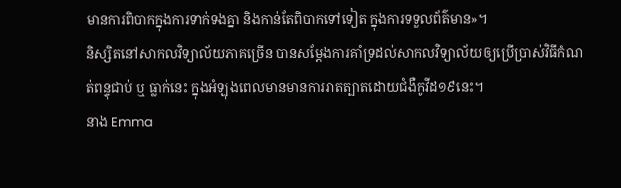មានការពិបាកក្នុងការទាក់ទងគ្នា និងកាន់តែពិបាកទៅទៀត ក្នុងការទទួលព័ត៌មាន»។
និស្សិតនៅសាកលវិទ្យាល័យភាគច្រើន បានសម្តែងការគាំទ្រដល់សាកលវិទ្យាល័យឲ្យប្រើប្រាស់វិធីកំណត់ពន្ទុជាប់ ឬ ធ្លាក់នេះ ក្នុងអំឡុងពេលមានមានការរាតត្បាតដោយជំងឺកូវីដ១៩នេះ។
នាង Emma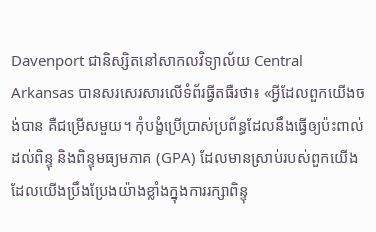Davenport ជានិស្សិតនៅសាកលវិទ្យាល័យ Central Arkansas បានសរសេរសារលើទំព័រធ្វីតធឺរថា៖ «អ្វីដែលពួកយើងចង់បាន គឺជម្រើសមួយ។ កុំបង្ខំប្រើប្រាស់ប្រព័ន្ធដែលនឹងធ្វើឲ្យប៉ះពាល់ដល់ពិន្ទុ និងពិន្ទុមធ្យមភាគ (GPA) ដែលមានស្រាប់របស់ពួកយើង ដែលយើងប្រឹងប្រែងយ៉ាងខ្លាំងក្នុងការរក្សាពិន្ទុ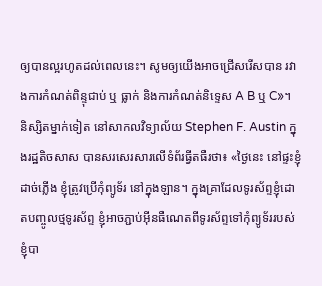ឲ្យបានល្អរហូតដល់ពេលនេះ។ សូមឲ្យយើងអាចជ្រើសរើសបាន រវាងការកំណត់ពិន្ទុជាប់ ឬ ធ្លាក់ និងការកំណត់និទ្ទេស A B ឬ C»។
និស្សិតម្នាក់ទៀត នៅសាកលវិទ្យាល័យ Stephen F. Austin ក្នុងរដ្ឋតិចសាស បានសរសេរសារលើទំព័រធ្វីតធឺរថា៖ «ថ្ងៃនេះ នៅផ្ទះខ្ញុំដាច់ភ្លើង ខ្ញុំត្រូវប្រើកុំព្យូទ័រ នៅក្នុងឡាន។ ក្នុងគ្រាដែលទូរស័ព្ទខ្ញុំដោតបញ្ចូលថ្មទូរស័ព្ទ ខ្ញុំអាចភ្ជាប់អ៊ីនធឺណេតពីទូរស័ព្ទទៅកុំព្យូទ័ររបស់ខ្ញុំបា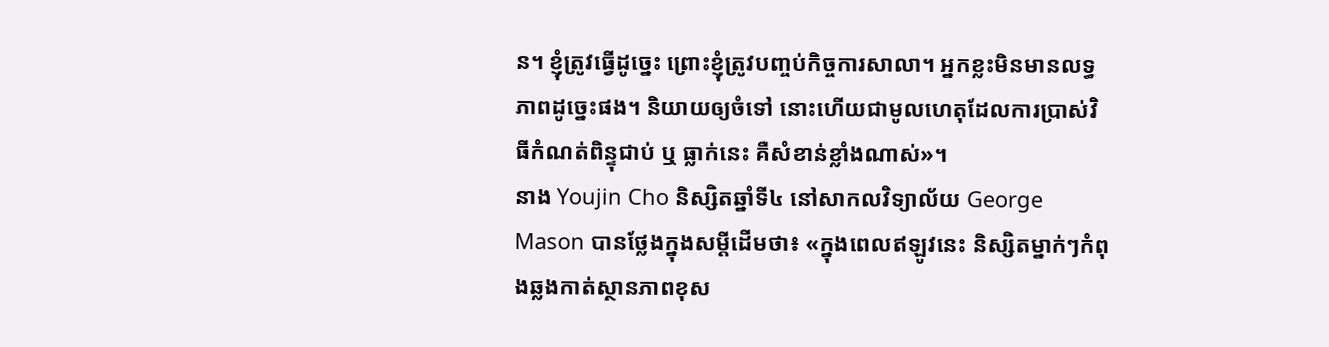ន។ ខ្ញុំត្រូវធ្វើដូច្នេះ ព្រោះខ្ញុំត្រូវបញ្ចប់កិច្ចការសាលា។ អ្នកខ្លះមិនមានលទ្ធភាពដូច្នេះផង។ និយាយឲ្យចំទៅ នោះហើយជាមូលហេតុដែលការប្រាស់វិធីកំណត់ពិន្ទុជាប់ ឬ ធ្លាក់នេះ គឺសំខាន់ខ្លាំងណាស់»។
នាង Youjin Cho និស្សិតឆ្នាំទី៤ នៅសាកលវិទ្យាល័យ George Mason បានថ្លែងក្នុងសម្តីដើមថា៖ «ក្នុងពេលឥឡូវនេះ និស្សិតម្នាក់ៗកំពុងឆ្លងកាត់ស្ថានភាពខុស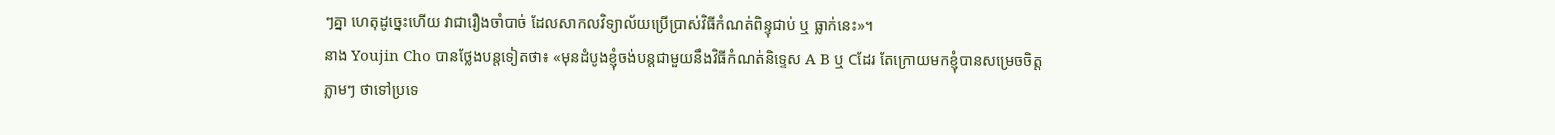ៗគ្នា ហេតុដូច្នេះហើយ វាជារឿងចាំបាច់ ដែលសាកលវិទ្យាល័យប្រើប្រាស់វិធីកំណត់ពិន្ទុជាប់ ឬ ធ្លាក់នេះ»។
នាង Youjin Cho បានថ្លែងបន្តទៀតថា៖ «មុនដំបូងខ្ញុំចង់បន្តជាមួយនឹងវិធីកំណត់និទ្ទេស A B ឬ Cដែរ តែក្រោយមកខ្ញុំបានសម្រេចចិត្តភ្លាមៗ ថាទៅប្រទេ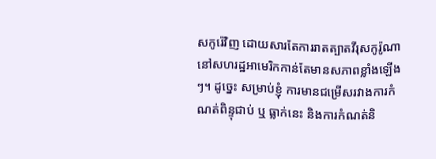សកូរ៉េវិញ ដោយសារតែការរាតត្បាតវីរុសកូរ៉ូណានៅសហរដ្ឋអាមេរិកកាន់តែមានសភាពខ្លាំងឡើងៗ។ ដូច្នេះ សម្រាប់ខ្ញុំ ការមានជម្រើសរវាងការកំណត់ពិន្ទុជាប់ ឬ ធ្លាក់នេះ និងការកំណត់និ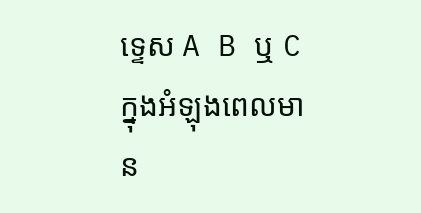ទ្ទេស A B ឬ C ក្នុងអំឡុងពេលមាន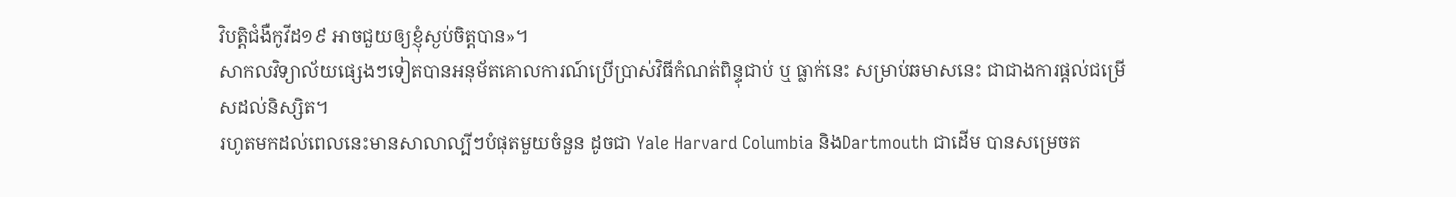វិបត្តិជំងឺកូវីដ១៩ អាចជួយឲ្យខ្ញុំស្ងប់ចិត្តបាន»។
សាកលវិទ្យាល័យផ្សេងៗទៀតបានអនុម័តគោលការណ៍ប្រើប្រាស់វិធីកំណត់ពិន្ទុជាប់ ឬ ធ្លាក់នេះ សម្រាប់ឆមាសនេះ ជាជាងការផ្តល់ជម្រើសដល់និស្សិត។
រហូតមកដល់ពេលនេះមានសាលាល្បីៗបំផុតមួយចំនួន ដូចជា Yale Harvard Columbia និងDartmouth ជាដើម បានសម្រេចត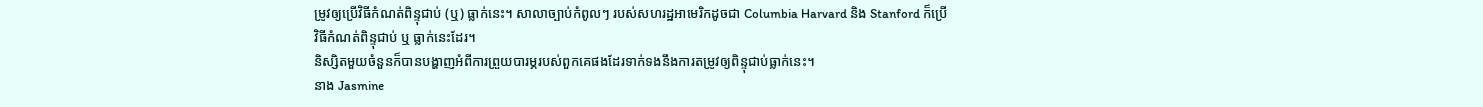ម្រូវឲ្យប្រើវិធីកំណត់ពិន្ទុជាប់ (ឬ) ធ្លាក់នេះ។ សាលាច្បាប់កំពូលៗ របស់សហរដ្ឋអាមេរិកដូចជា Columbia Harvard និង Stanford ក៏ប្រើវិធីកំណត់ពិន្ទុជាប់ ឬ ធ្លាក់នេះដែរ។
និស្សិតមួយចំនួនក៏បានបង្ហាញអំពីការព្រួយបារម្ភរបស់ពួកគេផងដែរទាក់ទងនឹងការតម្រូវឲ្យពិន្ទុជាប់ធ្លាក់នេះ។
នាង Jasmine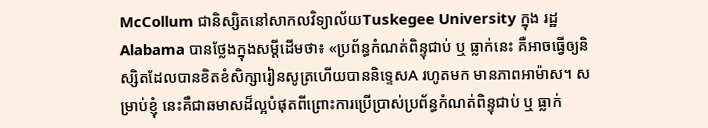McCollum ជានិស្សិតនៅសាកលវិទ្យាល័យTuskegee University ក្នុង រដ្ឋAlabama បានថ្លែងក្នុងសម្តីដើមថា៖ «ប្រព័ន្ធកំណត់ពិន្ទុជាប់ ឬ ធ្លាក់នេះ គឺអាចធ្វើឲ្យនិស្សិតដែលបានខិតខំសិក្សារៀនសូត្រហើយបាននិទ្ទេសA រហូតមក មានភាពអាម៉ាស។ សម្រាប់ខ្ញុំ នេះគឺជាឆមាសដ៏ល្អបំផុតពីព្រោះការប្រើប្រាស់ប្រព័ន្ធកំណត់ពិន្ទុជាប់ ឬ ធ្លាក់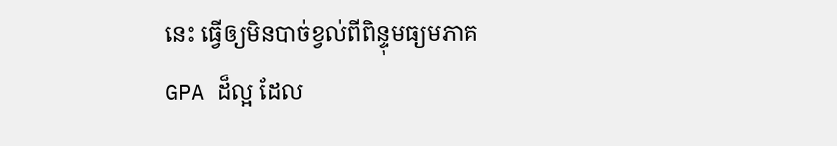នេះ ធ្វើឲ្យមិនបាច់ខ្វល់ពីពិន្ទុមធ្យមភាគ GPA ដ៏ល្អ ដែល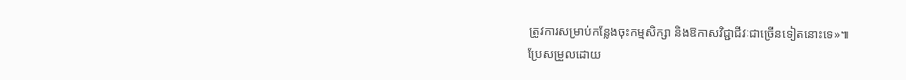ត្រូវការសម្រាប់កន្លែងចុះកម្មសិក្សា និងឱកាសវិជ្ជាជីវៈជាច្រើនទៀតនោះទេ»៕
ប្រែសម្រួលដោយ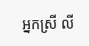អ្នកស្រី លី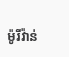ម៉ូរីវ៉ាន់